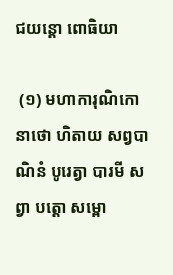ជយន្តោ ពោធិយា

 (១) មហាការុណិកោ នាថោ ហិតាយ សព្វបាណិនំ បូរេត្វា បារមី សព្វា បត្តោ សម្ពោ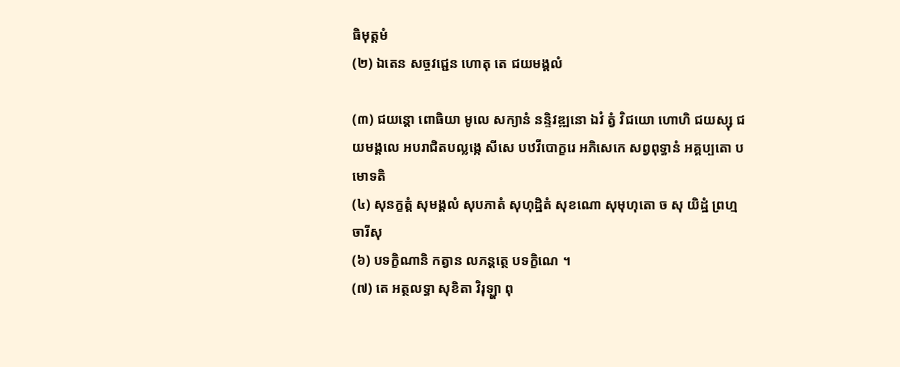ធិមុត្តមំ
(២) ឯតេន សច្ចវជ្ជេន ហោតុ តេ ជយមង្គលំ

(៣) ជយន្តោ ពោធិយា មូលេ សក្យានំ នន្ទិវឌ្ឍនោ ឯវំ ត្វំ វិជយោ ហោហិ ជយស្សុ ជយមង្គលេ អបរាជិតបល្លង្កេ សីសេ បឋវីបោក្ខរេ អភិសេកេ សព្វពុទ្ធានំ អគ្គប្បតោ បមោទតិ
(៤) សុនក្ខត្តំ សុមង្គលំ សុបភាតំ សុហុដ្ឋិតំ សុខណោ សុមុហុតោ ច សុ យិដ្ឋំ ព្រហ្មចារីសុ
(៦) បទក្ខិណានិ កត្វាន លភន្តត្ថេ បទក្ខិណេ ។
(៧) តេ អត្ថលទ្ធា សុខិតា វិរុឡ្ហា ពុ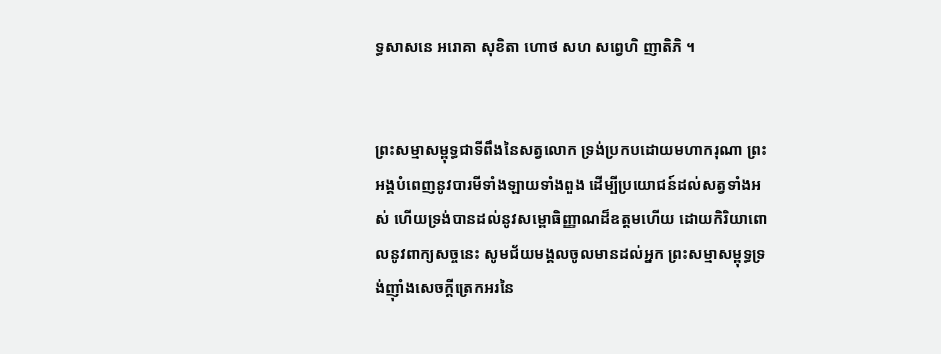ទ្ធសាសនេ អរោគា សុខិតា ហោថ សហ សព្វេហិ ញាតិភិ ។


ព្រះសម្មាសម្ពុទ្ធជាទីពឹងនៃសត្វលោក ទ្រង់ប្រកបដោយមហាករុណា ព្រះអង្គបំពេញនូវបារមីទាំងឡាយទាំងពួង ដើម្បីប្រយោជន៍ដល់សត្វទាំងអស់ ហើយទ្រង់បានដល់នូវសម្ពោធិញ្ញាណដ៏ឧត្តមហើយ ដោយកិរិយាពោលនូវពាក្យសច្ចនេះ សូមជ័យមង្គលចូលមានដល់អ្នក ព្រះសម្មាសម្ពុទ្ធទ្រង់ញ៉ាំងសេចក្តីត្រេកអរនៃ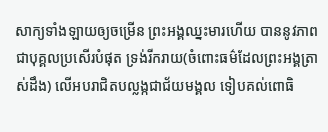សាក្យទាំងឡាយឲ្យចម្រើន ព្រះអង្គឈ្នះមារហើយ បាននូវភាពជាបុគ្គលប្រសើរបំផុត ទ្រង់រីករាយ(ចំពោះធម៌ដែលព្រះអង្គត្រាស់ដឹង) លើអបរាជិតបល្លង្កជាជ័យមង្គល ទៀបគល់ពោធិ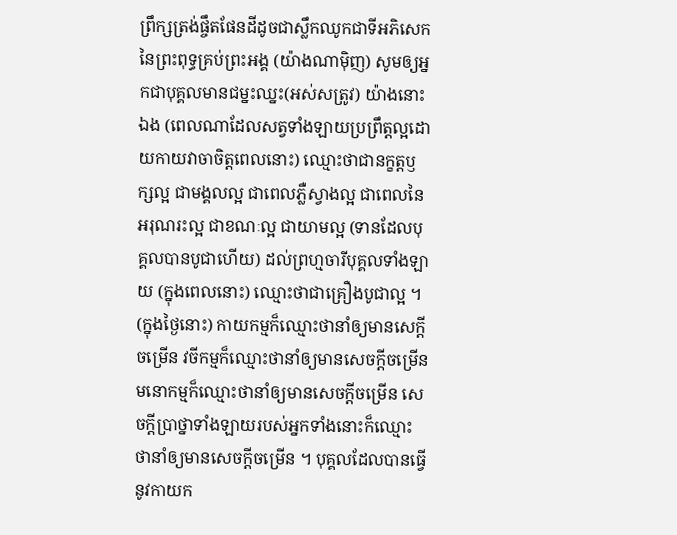ព្រឹក្សត្រង់ផ្ចឹតផែនដីដូចជាស្លឹកឈូកជាទីអភិសេកនៃព្រះពុទ្ធគ្រប់ព្រះអង្គ (យ៉ាងណាម៉ិញ) សូមឲ្យអ្នកជាបុគ្គលមានជម្នះឈ្នះ(អស់សត្រូវ) យ៉ាងនោះឯង (ពេលណាដែលសត្វទាំងឡាយប្រព្រឹត្តល្អដោយកាយវាចាចិត្តពេលនោះ) ឈ្មោះថាជានក្ខត្តឫក្សល្អ ជាមង្គលល្អ ជាពេលភ្លឺស្វាងល្អ ជាពេលនៃអរុណរះល្អ ជាខណៈល្អ ជាយាមល្អ (ទានដែលបុគ្គលបានបូជាហើយ) ដល់ព្រហ្មចារីបុគ្គលទាំងឡាយ (ក្នុងពេលនោះ) ឈ្មោះថាជាគ្រឿងបូជាល្អ ។ (ក្នុងថ្ងៃនោះ) កាយកម្មក៏ឈ្មោះថានាំឲ្យមានសេក្តីចម្រើន វចីកម្មក៏ឈ្មោះថានាំឲ្យមានសេចក្តីចម្រើន មនោកម្មក៏ឈ្មោះថានាំឲ្យមានសេចក្តីចម្រើន សេចក្តីប្រាថ្នាទាំងឡាយរបស់អ្នកទាំងនោះក៏ឈ្មោះថានាំឲ្យមានសេចក្តីចម្រើន ។ បុគ្គលដែលបានធ្វើនូវកាយក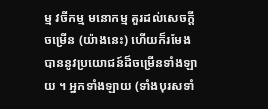ម្ម វចីកម្ម មនោកម្ម គួរដល់សេចក្តីចម្រើន (យ៉ាងនេះ) ហើយក៏រមែងបាននូវប្រយោជន៍ដ៏ចម្រើនទាំងឡាយ ។ អ្នកទាំងឡាយ (ទាំងបុរសទាំ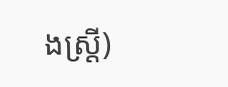ងស្ត្រី)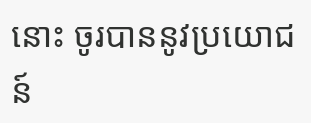នោះ ចូរបាននូវប្រយោជន៍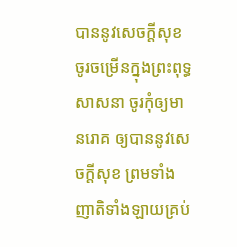បាននូវសេចក្តីសុខ ចូរចម្រើនក្នុងព្រះពុទ្ធសាសនា ចូរកុំឲ្យមានរោគ ឲ្យបាននូវសេចក្តីសុខ ព្រមទាំងញាតិទាំងឡាយគ្រប់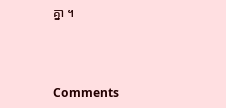គ្នា ។



Comments